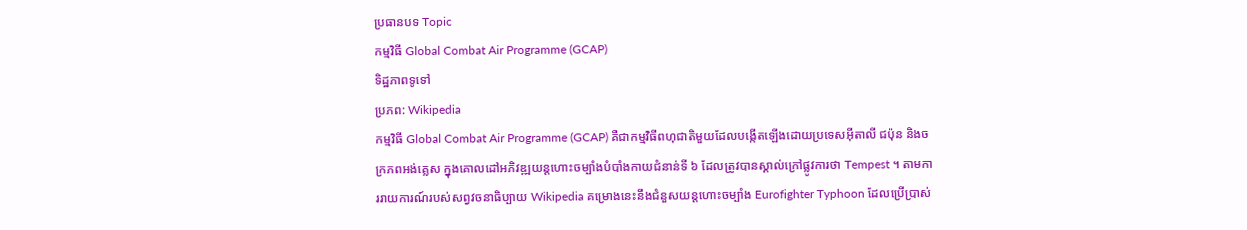ប្រធានបទ Topic
កម្មវិធី Global Combat Air Programme (GCAP)
ទិដ្ឋភាពទូទៅ
ប្រភព: Wikipedia
កម្មវិធី Global Combat Air Programme (GCAP) គឺជាកម្មវិធីពហុជាតិមួយដែលបង្កើតឡើងដោយប្រទេសអ៊ីតាលី ជប៉ុន និងចក្រភពអង់គ្លេស ក្នុងគោលដៅអភិវឌ្ឍយន្ដហោះចម្បាំងបំបាំងកាយជំនាន់ទី ៦ ដែលត្រូវបានស្គាល់ក្រៅផ្លូវការថា Tempest ។ តាមការរាយការណ៍របស់សព្វវចនាធិប្បាយ Wikipedia គម្រោងនេះនឹងជំនួសយន្ដហោះចម្បាំង Eurofighter Typhoon ដែលប្រើប្រាស់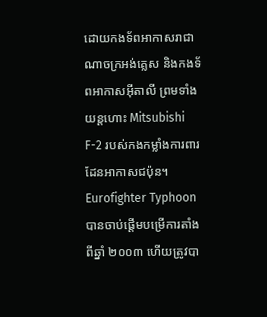ដោយកងទ័ពអាកាសរាជាណាចក្រអង់គ្លេស និងកងទ័ពអាកាសអ៊ីតាលី ព្រមទាំងយន្ដហោះ Mitsubishi F-2 របស់កងកម្លាំងការពារដែនអាកាសជប៉ុន។ Eurofighter Typhoon បានចាប់ផ្ដើមបម្រើការតាំងពីឆ្នាំ ២០០៣ ហើយត្រូវបា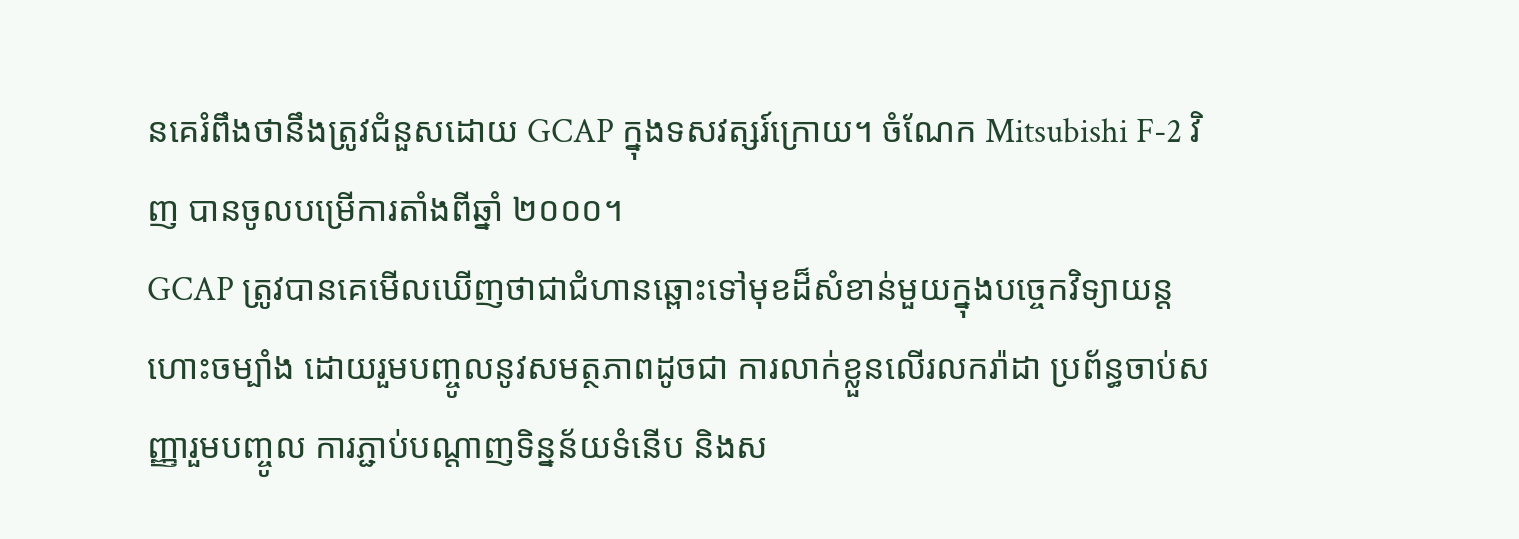នគេរំពឹងថានឹងត្រូវជំនួសដោយ GCAP ក្នុងទសវត្សរ៍ក្រោយ។ ចំណែក Mitsubishi F-2 វិញ បានចូលបម្រើការតាំងពីឆ្នាំ ២០០០។
GCAP ត្រូវបានគេមើលឃើញថាជាជំហានឆ្ពោះទៅមុខដ៏សំខាន់មួយក្នុងបច្ចេកវិទ្យាយន្ដហោះចម្បាំង ដោយរួមបញ្ចូលនូវសមត្ថភាពដូចជា ការលាក់ខ្លួនលើរលករ៉ាដា ប្រព័ន្ធចាប់សញ្ញារួមបញ្ចូល ការភ្ជាប់បណ្តាញទិន្នន័យទំនើប និងស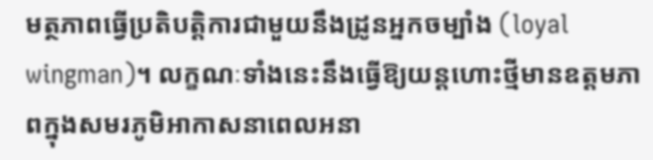មត្ថភាពធ្វើប្រតិបត្តិការជាមួយនឹងដ្រូនអ្នកចម្បាំង (loyal wingman)។ លក្ខណៈទាំងនេះនឹងធ្វើឱ្យយន្ដហោះថ្មីមានឧត្តមភាពក្នុងសមរភូមិអាកាសនាពេលអនា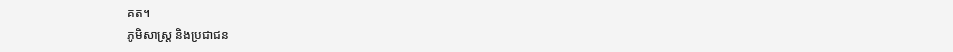គត។
ភូមិសាស្ត្រ និងប្រជាជន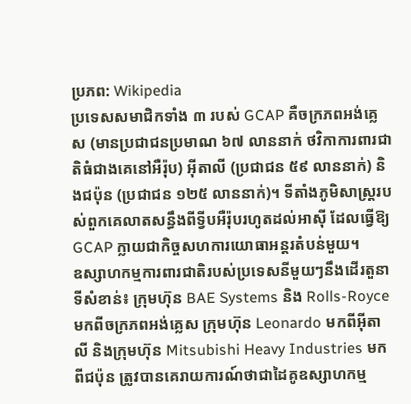ប្រភព: Wikipedia
ប្រទេសសមាជិកទាំង ៣ របស់ GCAP គឺចក្រភពអង់គ្លេស (មានប្រជាជនប្រមាណ ៦៧ លាននាក់ ថវិកាការពារជាតិធំជាងគេនៅអឺរ៉ុប) អ៊ីតាលី (ប្រជាជន ៥៩ លាននាក់) និងជប៉ុន (ប្រជាជន ១២៥ លាននាក់)។ ទីតាំងភូមិសាស្ត្ររបស់ពួកគេលាតសន្ធឹងពីទ្វីបអឺរ៉ុបរហូតដល់អាស៊ី ដែលធ្វើឱ្យ GCAP ក្លាយជាកិច្ចសហការយោធាអន្តរតំបន់មួយ។
ឧស្សាហកម្មការពារជាតិរបស់ប្រទេសនីមួយៗនឹងដើរតួនាទីសំខាន់៖ ក្រុមហ៊ុន BAE Systems និង Rolls-Royce មកពីចក្រភពអង់គ្លេស ក្រុមហ៊ុន Leonardo មកពីអ៊ីតាលី និងក្រុមហ៊ុន Mitsubishi Heavy Industries មកពីជប៉ុន ត្រូវបានគេរាយការណ៍ថាជាដៃគូឧស្សាហកម្ម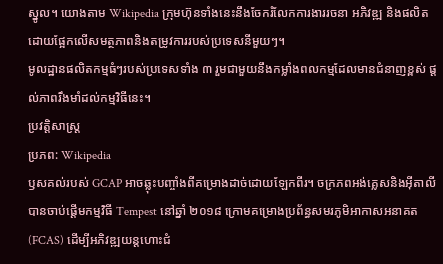ស្នូល។ យោងតាម Wikipedia ក្រុមហ៊ុនទាំងនេះនឹងចែករំលែកការងាររចនា អភិវឌ្ឍ និងផលិត ដោយផ្អែកលើសមត្ថភាពនិងតម្រូវការរបស់ប្រទេសនីមួយៗ។
មូលដ្ឋានផលិតកម្មធំៗរបស់ប្រទេសទាំង ៣ រួមជាមួយនឹងកម្លាំងពលកម្មដែលមានជំនាញខ្ពស់ ផ្ដល់ភាពរឹងមាំដល់កម្មវិធីនេះ។
ប្រវត្តិសាស្ត្រ
ប្រភព: Wikipedia
ឫសគល់របស់ GCAP អាចឆ្លុះបញ្ចាំងពីគម្រោងដាច់ដោយឡែកពីរ។ ចក្រភពអង់គ្លេសនិងអ៊ីតាលីបានចាប់ផ្ដើមកម្មវិធី Tempest នៅឆ្នាំ ២០១៨ ក្រោមគម្រោងប្រព័ន្ធសមរភូមិអាកាសអនាគត (FCAS) ដើម្បីអភិវឌ្ឍយន្ដហោះជំ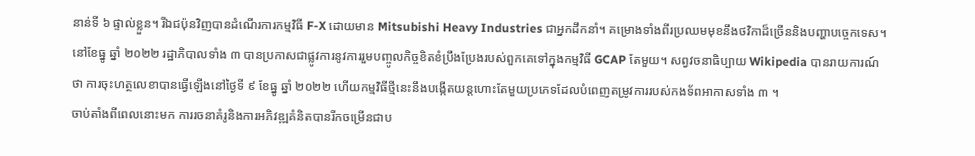នាន់ទី ៦ ផ្ទាល់ខ្លួន។ រីឯជប៉ុនវិញបានដំណើរការកម្មវិធី F-X ដោយមាន Mitsubishi Heavy Industries ជាអ្នកដឹកនាំ។ គម្រោងទាំងពីរប្រឈមមុខនឹងថវិកាដ៏ច្រើននិងបញ្ហាបច្ចេកទេស។
នៅខែធ្នូ ឆ្នាំ ២០២២ រដ្ឋាភិបាលទាំង ៣ បានប្រកាសជាផ្លូវការនូវការរួមបញ្ចូលកិច្ចខិតខំប្រឹងប្រែងរបស់ពួកគេទៅក្នុងកម្មវិធី GCAP តែមួយ។ សព្វវចនាធិប្បាយ Wikipedia បានរាយការណ៍ថា ការចុះហត្ថលេខាបានធ្វើឡើងនៅថ្ងៃទី ៩ ខែធ្នូ ឆ្នាំ ២០២២ ហើយកម្មវិធីថ្មីនេះនឹងបង្កើតយន្ដហោះតែមួយប្រភេទដែលបំពេញតម្រូវការរបស់កងទ័ពអាកាសទាំង ៣ ។
ចាប់តាំងពីពេលនោះមក ការរចនាគំរូនិងការអភិវឌ្ឍគំនិតបានរីកចម្រើនជាប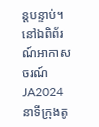ន្តបន្ទាប់។ នៅឯពិព័រណ៍អាកាសចរណ៍ JA2024 នាទីក្រុងតូ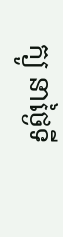ក្យូ នាថ្ងៃទី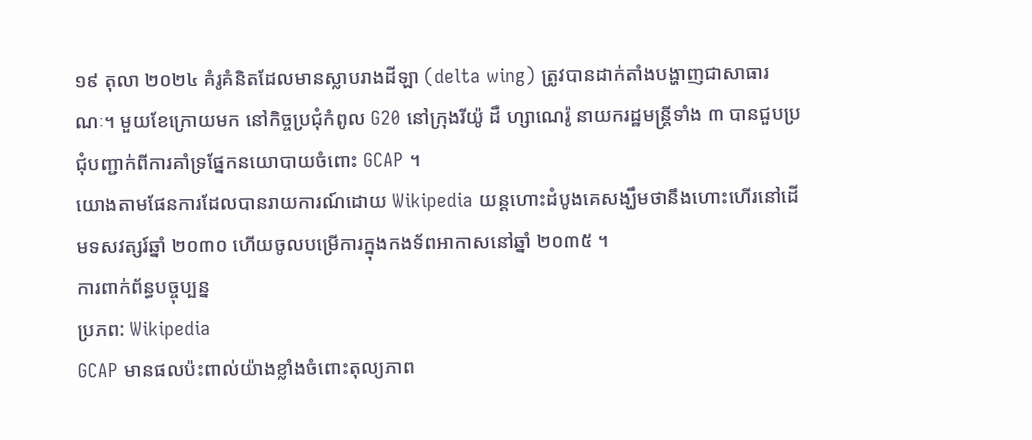១៩ តុលា ២០២៤ គំរូគំនិតដែលមានស្លាបរាងដីឡា (delta wing) ត្រូវបានដាក់តាំងបង្ហាញជាសាធារណៈ។ មួយខែក្រោយមក នៅកិច្ចប្រជុំកំពូល G20 នៅក្រុងរីយ៉ូ ដឺ ហ្សាណេរ៉ូ នាយករដ្ឋមន្ត្រីទាំង ៣ បានជួបប្រជុំបញ្ជាក់ពីការគាំទ្រផ្នែកនយោបាយចំពោះ GCAP ។
យោងតាមផែនការដែលបានរាយការណ៍ដោយ Wikipedia យន្ដហោះដំបូងគេសង្ឃឹមថានឹងហោះហើរនៅដើមទសវត្សរ៍ឆ្នាំ ២០៣០ ហើយចូលបម្រើការក្នុងកងទ័ពអាកាសនៅឆ្នាំ ២០៣៥ ។
ការពាក់ព័ន្ធបច្ចុប្បន្ន
ប្រភព: Wikipedia
GCAP មានផលប៉ះពាល់យ៉ាងខ្លាំងចំពោះតុល្យភាព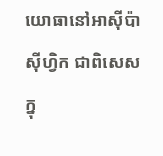យោធានៅអាស៊ីប៉ាស៊ីហ្វិក ជាពិសេសក្នុ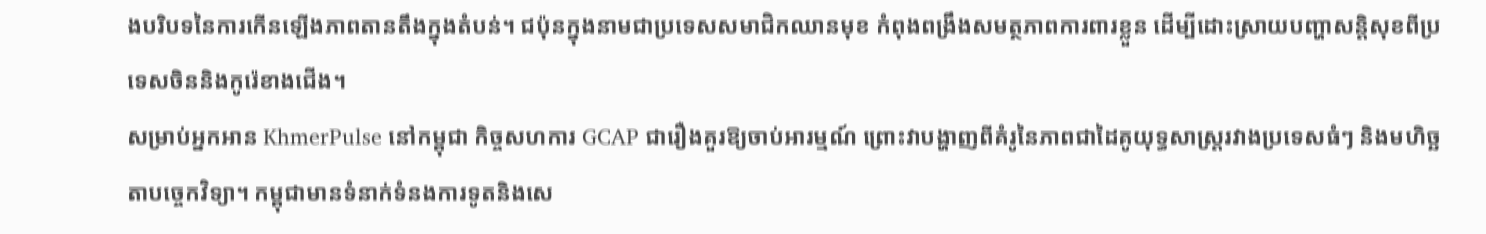ងបរិបទនៃការកើនឡើងភាពតានតឹងក្នុងតំបន់។ ជប៉ុនក្នុងនាមជាប្រទេសសមាជិកឈានមុខ កំពុងពង្រឹងសមត្ថភាពការពារខ្លួន ដើម្បីដោះស្រាយបញ្ហាសន្តិសុខពីប្រទេសចិននិងកូរ៉េខាងជើង។
សម្រាប់អ្នកអាន KhmerPulse នៅកម្ពុជា កិច្ចសហការ GCAP ជារឿងគួរឱ្យចាប់អារម្មណ៍ ព្រោះវាបង្ហាញពីគំរូនៃភាពជាដៃគូយុទ្ធសាស្ត្ររវាងប្រទេសធំៗ និងមហិច្ឆតាបច្ចេកវិទ្យា។ កម្ពុជាមានទំនាក់ទំនងការទូតនិងសេ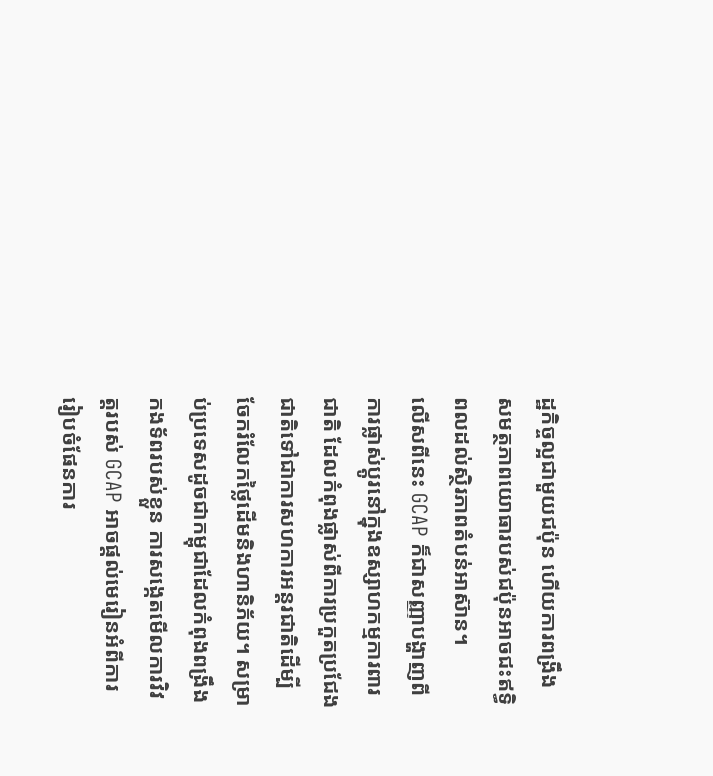ដ្ឋកិច្ចល្អជាមួយជប៉ុន ហើយការពង្រឹងសមត្ថភាពយោធារបស់ជប៉ុនអាចជះឥទ្ធិពលដល់ស្ថិរភាពតំបន់អាស៊ាន។
លើសពីនេះ GCAP ក៏ជាសញ្ញាបង្ហាញពីការផ្លាស់ប្តូរនៅក្នុងឧស្សាហកម្មការពារជាតិ ដែលកំពុងផ្លាស់ពីការប្រកួតប្រជែងជាតិទៅជាការសហការអន្តរជាតិដើម្បីចែករំលែកថ្លៃដើមនិងហានិភ័យ។ សម្រាប់ប្រទេសដូចជាកម្ពុជាដែលកំពុងពង្រឹងកងទ័ពរបស់ខ្លួន ការសង្កេតមើលការវិវត្តរបស់ GCAP អាចផ្ដល់មេរៀនអំពីការរៀបចំផែនការ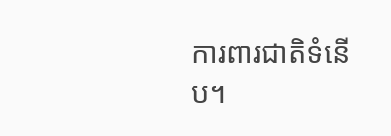ការពារជាតិទំនើប។